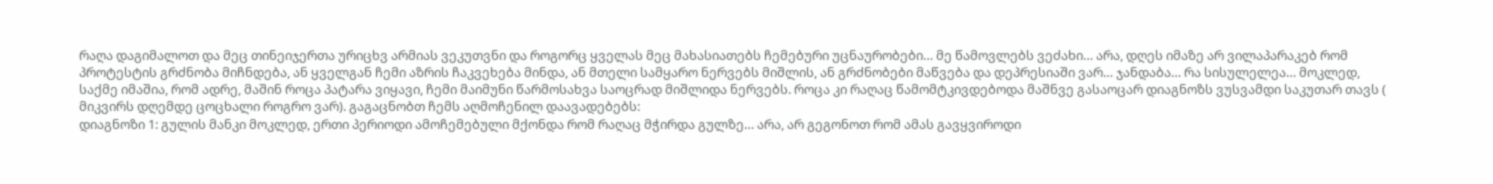რაღა დაგიმალოთ და მეც თინეიჯერთა ურიცხვ არმიას ვეკუთვნი და როგორც ყველას მეც მახასიათებს ჩემებური უცნაურობები… მე წამოვლებს ვეძახი… არა, დღეს იმაზე არ ვილაპარაკებ რომ პროტესტის გრძნობა მიჩნდება, ან ყველგან ჩემი აზრის ჩაკვეხება მინდა, ან მთელი სამყარო ნერვებს მიშლის, ან გრძნობები მაწვება და დეპრესიაში ვარ… ჯანდაბა… რა სისულელეა… მოკლედ, საქმე იმაშია, რომ ადრე, მაშინ როცა პატარა ვიყავი, ჩემი მაიმუნი წარმოსახვა საოცრად მიშლიდა ნერვებს. როცა კი რაღაც წამომტკივდებოდა მაშნვე გასაოცარ დიაგნოზს ვუსვამდი საკუთარ თავს ( მიკვირს დღემდე ცოცხალი როგრო ვარ). გაგაცნობთ ჩემს აღმოჩენილ დაავადებებს:
დიაგნოზი 1: გულის მანკი მოკლედ, ერთი პერიოდი ამოჩემებული მქონდა რომ რაღაც მჭირდა გულზე… არა, არ გეგონოთ რომ ამას გავყვიროდი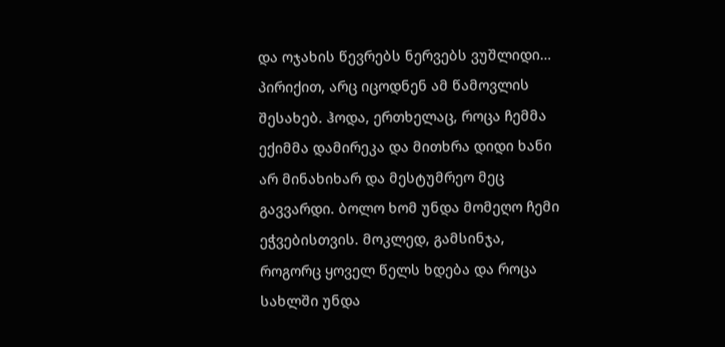და ოჯახის წევრებს ნერვებს ვუშლიდი… პირიქით, არც იცოდნენ ამ წამოვლის შესახებ. ჰოდა, ერთხელაც, როცა ჩემმა ექიმმა დამირეკა და მითხრა დიდი ხანი არ მინახიხარ და მესტუმრეო მეც გავვარდი. ბოლო ხომ უნდა მომეღო ჩემი ეჭვებისთვის. მოკლედ, გამსინჯა, როგორც ყოველ წელს ხდება და როცა სახლში უნდა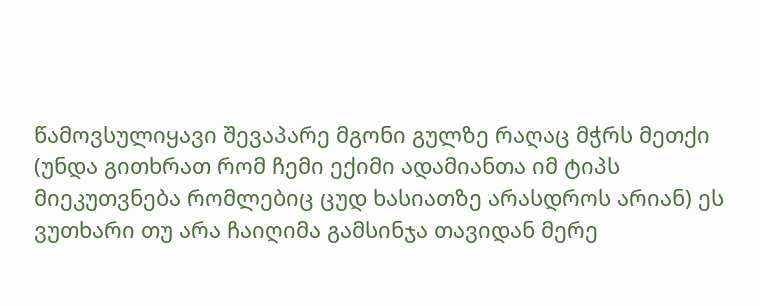წამოვსულიყავი შევაპარე მგონი გულზე რაღაც მჭრს მეთქი (უნდა გითხრათ რომ ჩემი ექიმი ადამიანთა იმ ტიპს მიეკუთვნება რომლებიც ცუდ ხასიათზე არასდროს არიან) ეს ვუთხარი თუ არა ჩაიღიმა გამსინჯა თავიდან მერე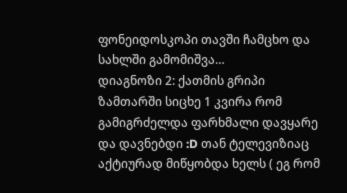ფონეიდოსკოპი თავში ჩამცხო და სახლში გამომიშვა…
დიაგნოზი 2: ქათმის გრიპი ზამთარში სიცხე 1 კვირა რომ გამიგრძელდა ფარხმალი დავყარე და დავნებდი :D თან ტელევიზიაც აქტიურად მიწყობდა ხელს ( ეგ რომ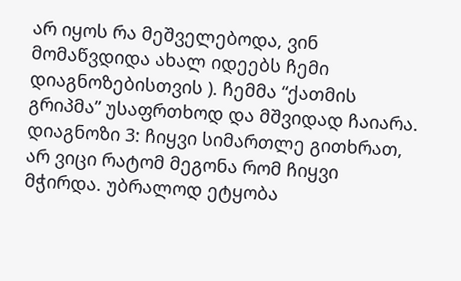არ იყოს რა მეშველებოდა, ვინ მომაწვდიდა ახალ იდეებს ჩემი დიაგნოზებისთვის ). ჩემმა “ქათმის გრიპმა” უსაფრთხოდ და მშვიდად ჩაიარა.
დიაგნოზი 3: ჩიყვი სიმართლე გითხრათ, არ ვიცი რატომ მეგონა რომ ჩიყვი მჭირდა. უბრალოდ ეტყობა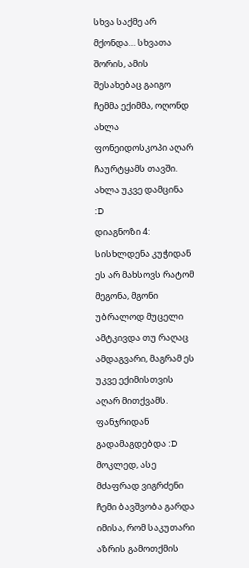სხვა საქმე არ მქონდა… სხვათა შორის, ამის შესახებაც გაიგო ჩემმა ექიმმა, ოღონდ ახლა ფონეიდოსკოპი აღარ ჩაურტყამს თავში. ახლა უკვე დამცინა :D
დიაგნოზი 4: სისხლდენა კუჭიდან ეს არ მახსოვს რატომ მეგონა, მგონი უბრალოდ მუცელი ამტკივდა თუ რაღაც ამდაგვარი, მაგრამ ეს უკვე ექიმისთვის აღარ მითქვამს. ფანჯრიდან გადამაგდებდა :D
მოკლედ, ასე მძაფრად ვიგრძენი ჩემი ბავშვობა გარდა იმისა, რომ საკუთარი აზრის გამოთქმის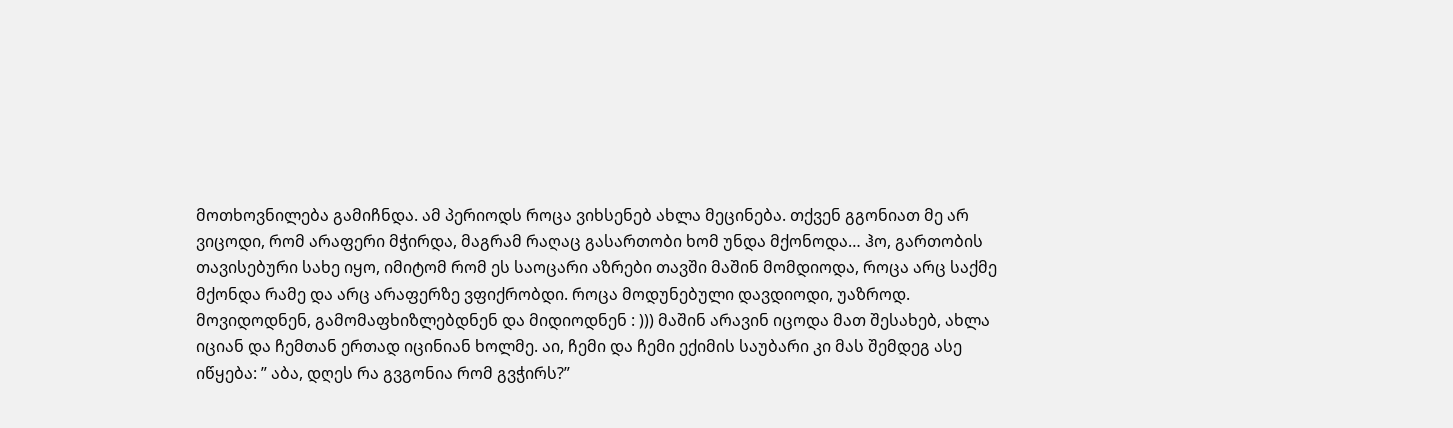მოთხოვნილება გამიჩნდა. ამ პერიოდს როცა ვიხსენებ ახლა მეცინება. თქვენ გგონიათ მე არ ვიცოდი, რომ არაფერი მჭირდა, მაგრამ რაღაც გასართობი ხომ უნდა მქონოდა… ჰო, გართობის თავისებური სახე იყო, იმიტომ რომ ეს საოცარი აზრები თავში მაშინ მომდიოდა, როცა არც საქმე მქონდა რამე და არც არაფერზე ვფიქრობდი. როცა მოდუნებული დავდიოდი, უაზროდ. მოვიდოდნენ, გამომაფხიზლებდნენ და მიდიოდნენ : ))) მაშინ არავინ იცოდა მათ შესახებ, ახლა იციან და ჩემთან ერთად იცინიან ხოლმე. აი, ჩემი და ჩემი ექიმის საუბარი კი მას შემდეგ ასე იწყება: ” აბა, დღეს რა გვგონია რომ გვჭირს?”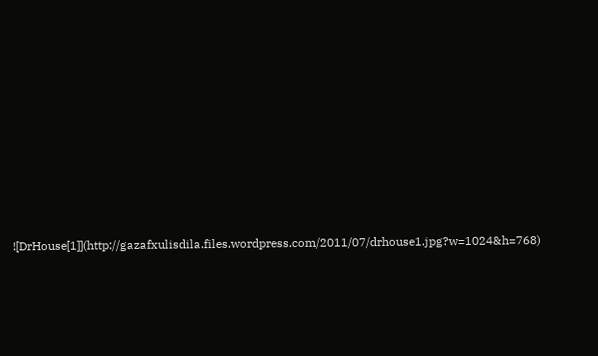![DrHouse[1]](http://gazafxulisdila.files.wordpress.com/2011/07/drhouse1.jpg?w=1024&h=768)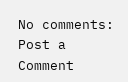No comments:
Post a Comment